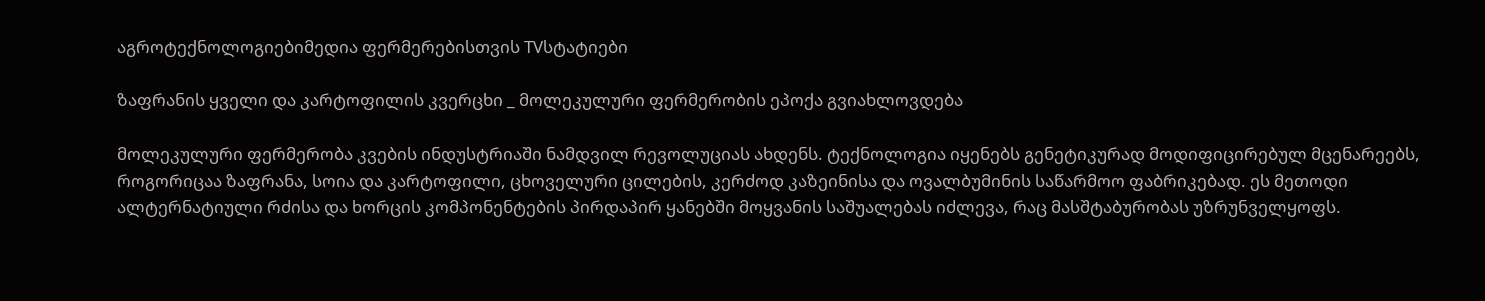აგროტექნოლოგიებიმედია ფერმერებისთვის TVსტატიები

ზაფრანის ყველი და კარტოფილის კვერცხი _ მოლეკულური ფერმერობის ეპოქა გვიახლოვდება

მოლეკულური ფერმერობა კვების ინდუსტრიაში ნამდვილ რევოლუციას ახდენს. ტექნოლოგია იყენებს გენეტიკურად მოდიფიცირებულ მცენარეებს, როგორიცაა ზაფრანა, სოია და კარტოფილი, ცხოველური ცილების, კერძოდ კაზეინისა და ოვალბუმინის საწარმოო ფაბრიკებად. ეს მეთოდი ალტერნატიული რძისა და ხორცის კომპონენტების პირდაპირ ყანებში მოყვანის საშუალებას იძლევა, რაც მასშტაბურობას უზრუნველყოფს.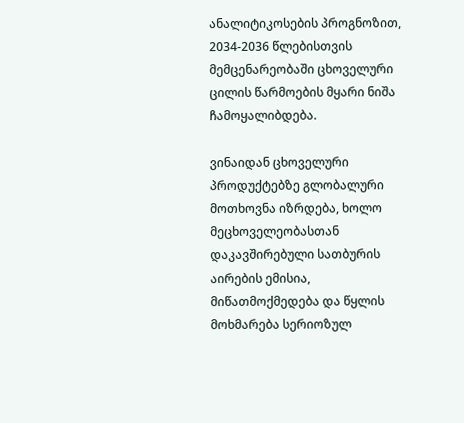ანალიტიკოსების პროგნოზით, 2034-2036 წლებისთვის მემცენარეობაში ცხოველური ცილის წარმოების მყარი ნიშა ჩამოყალიბდება.

ვინაიდან ცხოველური პროდუქტებზე გლობალური მოთხოვნა იზრდება, ხოლო მეცხოველეობასთან დაკავშირებული სათბურის აირების ემისია, მიწათმოქმედება და წყლის მოხმარება სერიოზულ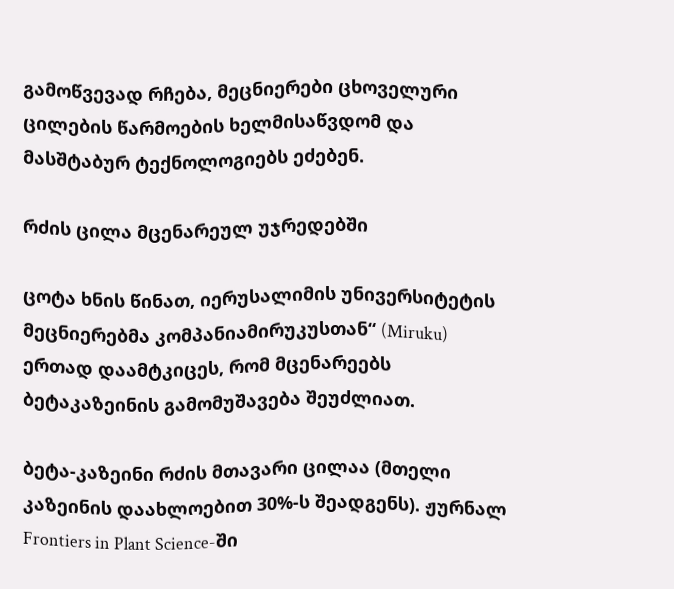გამოწვევად რჩება, მეცნიერები ცხოველური ცილების წარმოების ხელმისაწვდომ და მასშტაბურ ტექნოლოგიებს ეძებენ.

რძის ცილა მცენარეულ უჯრედებში

ცოტა ხნის წინათ, იერუსალიმის უნივერსიტეტის მეცნიერებმა კომპანიამირუკუსთან“ (Miruku) ერთად დაამტკიცეს, რომ მცენარეებს ბეტაკაზეინის გამომუშავება შეუძლიათ.

ბეტა-კაზეინი რძის მთავარი ცილაა (მთელი კაზეინის დაახლოებით 30%-ს შეადგენს). ჟურნალ Frontiers in Plant Science-ში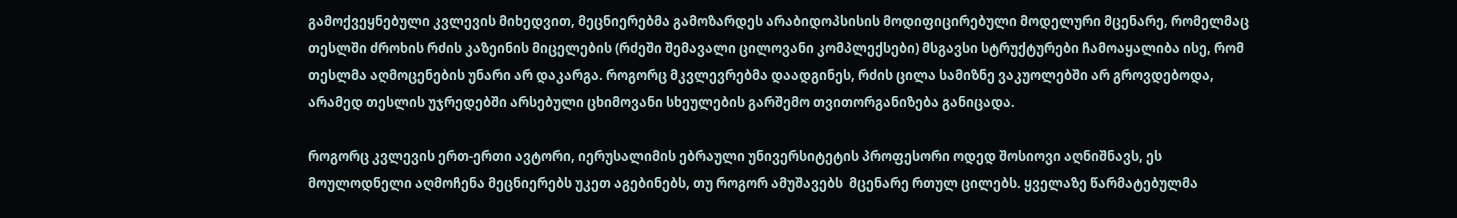გამოქვეყნებული კვლევის მიხედვით, მეცნიერებმა გამოზარდეს არაბიდოპსისის მოდიფიცირებული მოდელური მცენარე, რომელმაც თესლში ძროხის რძის კაზეინის მიცელების (რძეში შემავალი ცილოვანი კომპლექსები) მსგავსი სტრუქტურები ჩამოაყალიბა ისე, რომ თესლმა აღმოცენების უნარი არ დაკარგა. როგორც მკვლევრებმა დაადგინეს, რძის ცილა სამიზნე ვაკუოლებში არ გროვდებოდა, არამედ თესლის უჯრედებში არსებული ცხიმოვანი სხეულების გარშემო თვითორგანიზება განიცადა.

როგორც კვლევის ერთ-ერთი ავტორი, იერუსალიმის ებრაული უნივერსიტეტის პროფესორი ოდედ შოსიოვი აღნიშნავს, ეს მოულოდნელი აღმოჩენა მეცნიერებს უკეთ აგებინებს, თუ როგორ ამუშავებს  მცენარე რთულ ცილებს. ყველაზე წარმატებულმა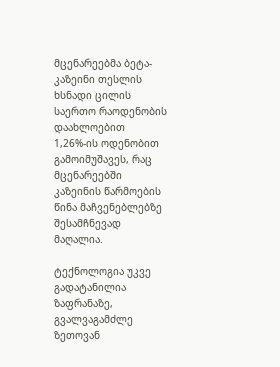მცენარეებმა ბეტა-კაზეინი თესლის ხსნადი ცილის საერთო რაოდენობის დაახლოებით 1,26%-ის ოდენობით გამოიმუშავეს, რაც მცენარეებში კაზეინის წარმოების წინა მაჩვენებლებზე შესამჩნევად მაღალია.

ტექნოლოგია უკვე გადატანილია ზაფრანაზე, გვალვაგამძლე ზეთოვან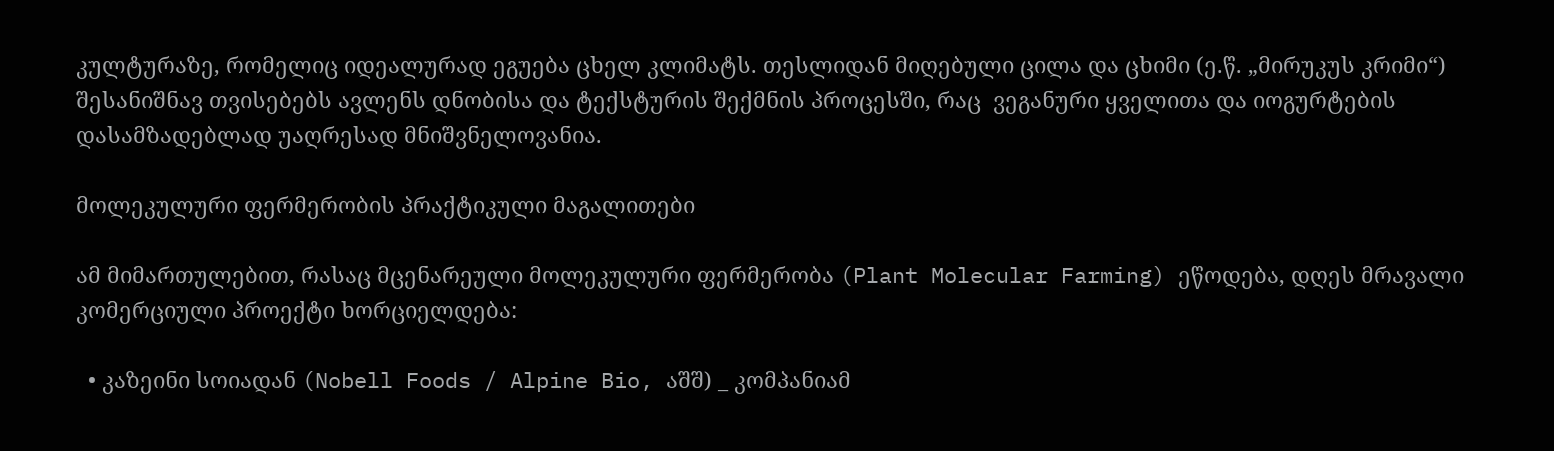კულტურაზე, რომელიც იდეალურად ეგუება ცხელ კლიმატს. თესლიდან მიღებული ცილა და ცხიმი (ე.წ. „მირუკუს კრიმი“) შესანიშნავ თვისებებს ავლენს დნობისა და ტექსტურის შექმნის პროცესში, რაც  ვეგანური ყველითა და იოგურტების დასამზადებლად უაღრესად მნიშვნელოვანია.

მოლეკულური ფერმერობის პრაქტიკული მაგალითები

ამ მიმართულებით, რასაც მცენარეული მოლეკულური ფერმერობა (Plant Molecular Farming) ეწოდება, დღეს მრავალი კომერციული პროექტი ხორციელდება:

  • კაზეინი სოიადან (Nobell Foods / Alpine Bio, აშშ) _ კომპანიამ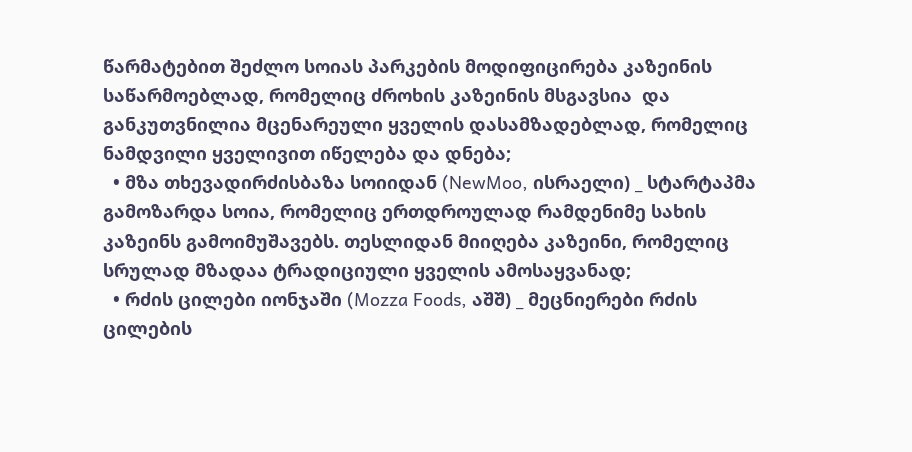წარმატებით შეძლო სოიას პარკების მოდიფიცირება კაზეინის საწარმოებლად, რომელიც ძროხის კაზეინის მსგავსია  და განკუთვნილია მცენარეული ყველის დასამზადებლად, რომელიც ნამდვილი ყველივით იწელება და დნება;
  • მზა თხევადირძისბაზა სოიიდან (NewMoo, ისრაელი) _ სტარტაპმა გამოზარდა სოია, რომელიც ერთდროულად რამდენიმე სახის კაზეინს გამოიმუშავებს. თესლიდან მიიღება კაზეინი, რომელიც სრულად მზადაა ტრადიციული ყველის ამოსაყვანად;
  • რძის ცილები იონჯაში (Mozza Foods, აშშ) _ მეცნიერები რძის ცილების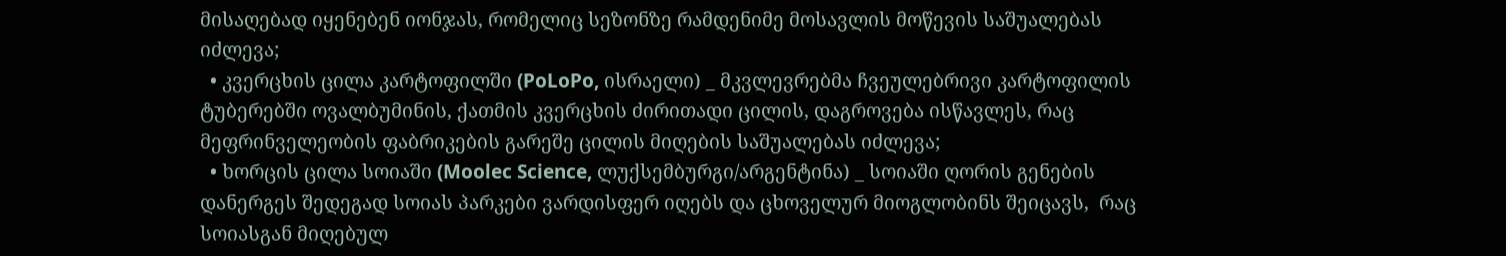მისაღებად იყენებენ იონჯას, რომელიც სეზონზე რამდენიმე მოსავლის მოწევის საშუალებას იძლევა;
  • კვერცხის ცილა კარტოფილში (PoLoPo, ისრაელი) _ მკვლევრებმა ჩვეულებრივი კარტოფილის ტუბერებში ოვალბუმინის, ქათმის კვერცხის ძირითადი ცილის, დაგროვება ისწავლეს, რაც მეფრინველეობის ფაბრიკების გარეშე ცილის მიღების საშუალებას იძლევა;
  • ხორცის ცილა სოიაში (Moolec Science, ლუქსემბურგი/არგენტინა) _ სოიაში ღორის გენების დანერგეს შედეგად სოიას პარკები ვარდისფერ იღებს და ცხოველურ მიოგლობინს შეიცავს,  რაც სოიასგან მიღებულ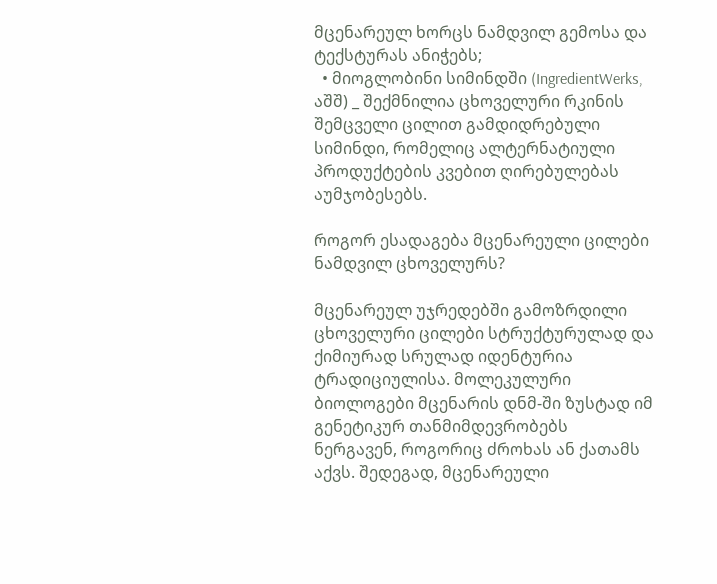მცენარეულ ხორცს ნამდვილ გემოსა და ტექსტურას ანიჭებს;
  • მიოგლობინი სიმინდში (IngredientWerks, აშშ) _ შექმნილია ცხოველური რკინის შემცველი ცილით გამდიდრებული სიმინდი, რომელიც ალტერნატიული პროდუქტების კვებით ღირებულებას აუმჯობესებს.

როგორ ესადაგება მცენარეული ცილები ნამდვილ ცხოველურს?

მცენარეულ უჯრედებში გამოზრდილი ცხოველური ცილები სტრუქტურულად და ქიმიურად სრულად იდენტურია ტრადიციულისა. მოლეკულური ბიოლოგები მცენარის დნმ-ში ზუსტად იმ გენეტიკურ თანმიმდევრობებს ნერგავენ, როგორიც ძროხას ან ქათამს აქვს. შედეგად, მცენარეული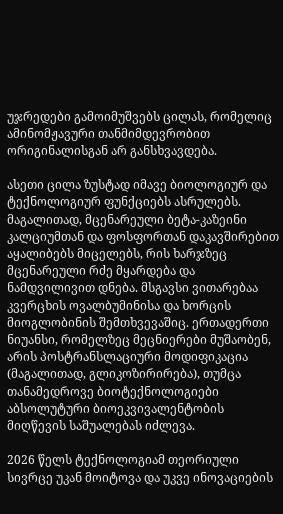უჯრედები გამოიმუშვებს ცილას, რომელიც ამინომჟავური თანმიმდევრობით ორიგინალისგან არ განსხვავდება.

ასეთი ცილა ზუსტად იმავე ბიოლოგიურ და ტექნოლოგიურ ფუნქციებს ასრულებს. მაგალითად, მცენარეული ბეტა-კაზეინი კალციუმთან და ფოსფორთან დაკავშირებით აყალიბებს მიცელებს, რის ხარჯზეც მცენარეული რძე მყარდება და ნამდვილივით დნება. მსგავსი ვითარებაა კვერცხის ოვალბუმინისა და ხორცის მიოგლობინის შემთხვევაშიც. ერთადერთი ნიუანსი, რომელზეც მეცნიერები მუშაობენ, არის პოსტრანსლაციური მოდიფიკაცია (მაგალითად, გლიკოზირირება), თუმცა თანამედროვე ბიოტექნოლოგიები აბსოლუტური ბიოეკვივალენტობის მიღწევის საშუალებას იძლევა.

2026 წელს ტექნოლოგიამ თეორიული სივრცე უკან მოიტოვა და უკვე ინოვაციების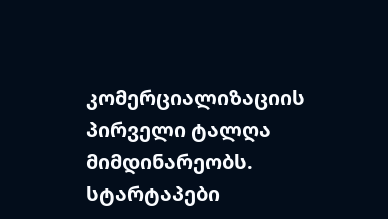კომერციალიზაციის პირველი ტალღა მიმდინარეობს. სტარტაპები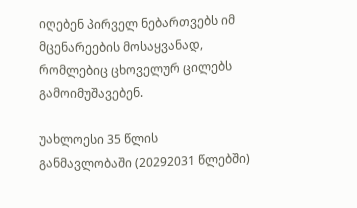იღებენ პირველ ნებართვებს იმ მცენარეების მოსაყვანად, რომლებიც ცხოველურ ცილებს გამოიმუშავებენ.

უახლოესი 35 წლის განმავლობაში (20292031 წლებში)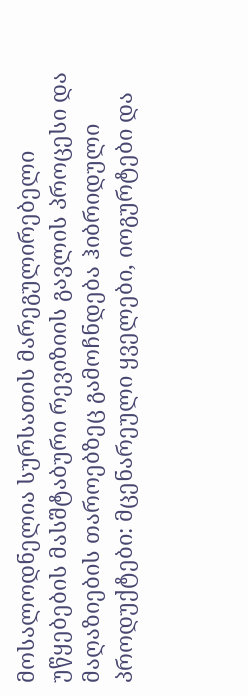მოსალოდნელია სურსათის მარეგულირებელი უწყებების მასშტაბური რევიზიის გავლის პროცესი და მაღაზიების თაროებზეც გამოჩნდება ჰიბრიდული პროდუქტები: მცენარეული ყველები, იოგურტები და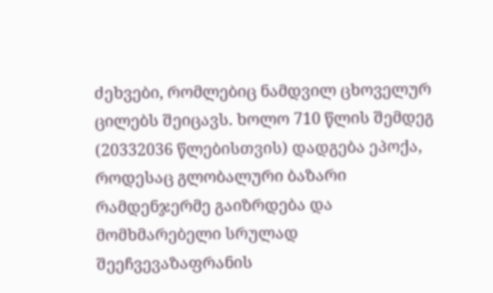ძეხვები, რომლებიც ნამდვილ ცხოველურ ცილებს შეიცავს. ხოლო 710 წლის შემდეგ (20332036 წლებისთვის) დადგება ეპოქა, როდესაც გლობალური ბაზარი რამდენჯერმე გაიზრდება და მომხმარებელი სრულად შეეჩვევაზაფრანის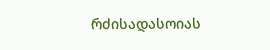რძისადასოიას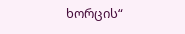ხორცის“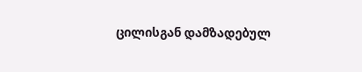ცილისგან დამზადებულ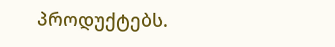პროდუქტებს.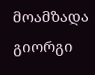მოამზადა გიორგი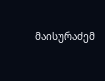მაისურაძემ